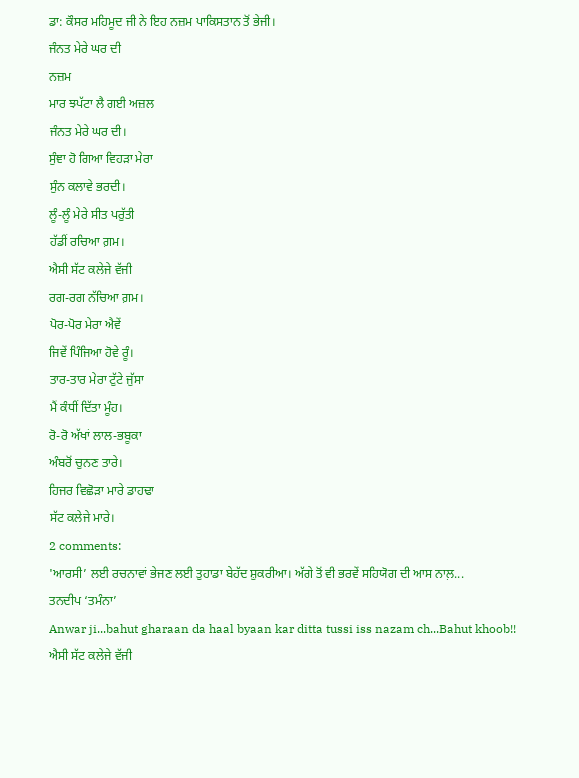ਡਾ: ਕੌਸਰ ਮਹਿਮੂਦ ਜੀ ਨੇ ਇਹ ਨਜ਼ਮ ਪਾਕਿਸਤਾਨ ਤੋਂ ਭੇਜੀ।
ਜੰਨਤ ਮੇਰੇ ਘਰ ਦੀ
ਨਜ਼ਮ
ਮਾਰ ਝਪੱਟਾ ਲੈ ਗਈ ਅਜ਼ਲ
ਜੰਨਤ ਮੇਰੇ ਘਰ ਦੀ।
ਸੁੰਞਾ ਹੋ ਗਿਆ ਵਿਹੜਾ ਮੇਰਾ
ਸੁੰਨ ਕਲਾਵੇ ਭਰਦੀ।
ਲੂੰ-ਲੂੰ ਮੇਰੇ ਸੀਤ ਪਰੁੱਤੀ
ਹੱਡੀਂ ਰਚਿਆ ਗ਼ਮ।
ਐਸੀ ਸੱਟ ਕਲੇਜੇ ਵੱਜੀ
ਰਗ-ਰਗ ਨੱਚਿਆ ਗ਼ਮ।
ਪੋਰ-ਪੋਰ ਮੇਰਾ ਐਵੇਂ
ਜਿਵੇਂ ਪਿੰਜਿਆ ਹੋਵੇ ਰੂੰ।
ਤਾਰ-ਤਾਰ ਮੇਰਾ ਟੁੱਟੇ ਜੁੱਸਾ
ਮੈਂ ਕੰਧੀਂ ਦਿੱਤਾ ਮੂੰਹ।
ਰੋ-ਰੋ ਅੱਖਾਂ ਲਾਲ-ਭਬੂਕਾ
ਅੰਬਰੋਂ ਚੁਨਣ ਤਾਰੇ।
ਹਿਜਰ ਵਿਛੋੜਾ ਮਾਰੇ ਡਾਹਢਾ
ਸੱਟ ਕਲੇਜੇ ਮਾਰੇ।
2 comments:
'ਆਰਸੀ’ ਲਈ ਰਚਨਾਵਾਂ ਭੇਜਣ ਲਈ ਤੁਹਾਡਾ ਬੇਹੱਦ ਸ਼ੁਕਰੀਆ। ਅੱਗੇ ਤੋਂ ਵੀ ਭਰਵੇਂ ਸਹਿਯੋਗ ਦੀ ਆਸ ਨਾਲ਼...
ਤਨਦੀਪ ‘ਤਮੰਨਾ’
Anwar ji...bahut gharaan da haal byaan kar ditta tussi iss nazam ch...Bahut khoob!!
ਐਸੀ ਸੱਟ ਕਲੇਜੇ ਵੱਜੀ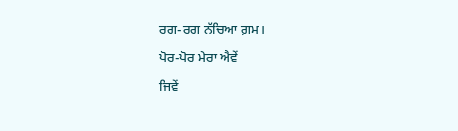ਰਗ-ਰਗ ਨੱਚਿਆ ਗ਼ਮ।
ਪੋਰ-ਪੋਰ ਮੇਰਾ ਐਵੇਂ
ਜਿਵੇਂ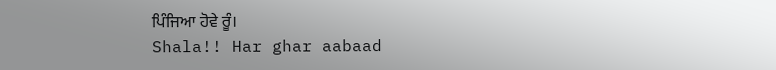ਪਿੰਜਿਆ ਹੋਵੇ ਰੂੰ।
Shala!! Har ghar aabaad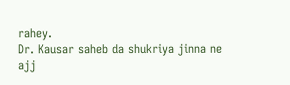rahey.
Dr. Kausar saheb da shukriya jinna ne ajj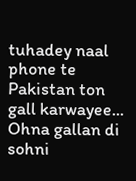tuhadey naal phone te Pakistan ton gall karwayee...
Ohna gallan di sohni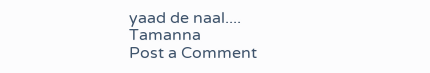yaad de naal....
Tamanna
Post a Comment